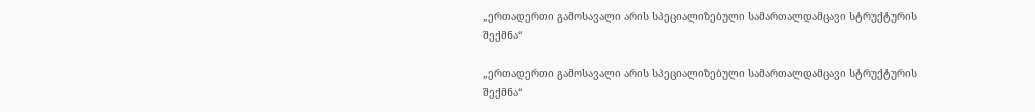„ერთადერთი გამოსავალი არის სპეციალიზებული სამართალდამცავი სტრუქტურის შექმნა“

„ერთადერთი გამოსავალი არის სპეციალიზებული სამართალდამცავი სტრუქტურის შექმნა“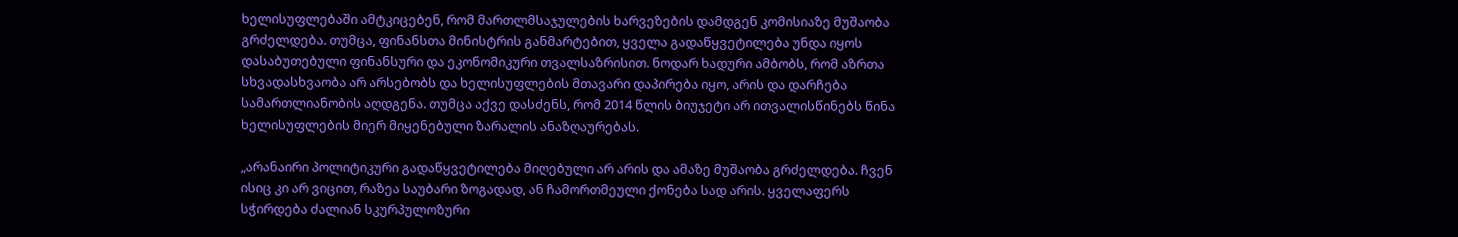ხელისუფლებაში ამტკიცებენ, რომ მართლმსაჯულების ხარვეზების დამდგენ კომისიაზე მუშაობა გრძელდება. თუმცა, ფინანსთა მინისტრის განმარტებით, ყველა გადაწყვეტილება უნდა იყოს დასაბუთებული ფინანსური და ეკონომიკური თვალსაზრისით. ნოდარ ხადური ამბობს, რომ აზრთა სხვადასხვაობა არ არსებობს და ხელისუფლების მთავარი დაპირება იყო, არის და დარჩება სამართლიანობის აღდგენა. თუმცა აქვე დასძენს, რომ 2014 წლის ბიუჯეტი არ ითვალისწინებს წინა ხელისუფლების მიერ მიყენებული ზარალის ანაზღაურებას.

„არანაირი პოლიტიკური გადაწყვეტილება მიღებული არ არის და ამაზე მუშაობა გრძელდება. ჩვენ ისიც კი არ ვიცით, რაზეა საუბარი ზოგადად, ან ჩამორთმეული ქონება სად არის. ყველაფერს სჭირდება ძალიან სკურპულოზური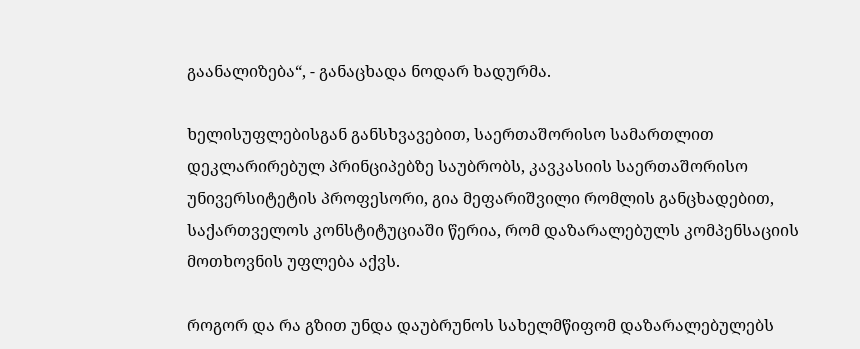გაანალიზება“, - განაცხადა ნოდარ ხადურმა.

ხელისუფლებისგან განსხვავებით, საერთაშორისო სამართლით დეკლარირებულ პრინციპებზე საუბრობს, კავკასიის საერთაშორისო უნივერსიტეტის პროფესორი, გია მეფარიშვილი რომლის განცხადებით, საქართველოს კონსტიტუციაში წერია, რომ დაზარალებულს კომპენსაციის მოთხოვნის უფლება აქვს.

როგორ და რა გზით უნდა დაუბრუნოს სახელმწიფომ დაზარალებულებს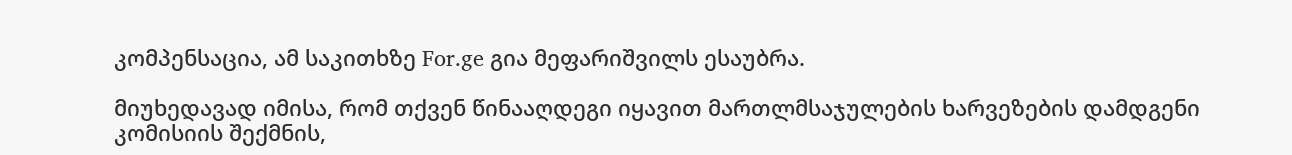კომპენსაცია, ამ საკითხზე For.ge გია მეფარიშვილს ესაუბრა.

მიუხედავად იმისა, რომ თქვენ წინააღდეგი იყავით მართლმსაჯულების ხარვეზების დამდგენი კომისიის შექმნის,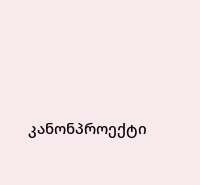კანონპროექტი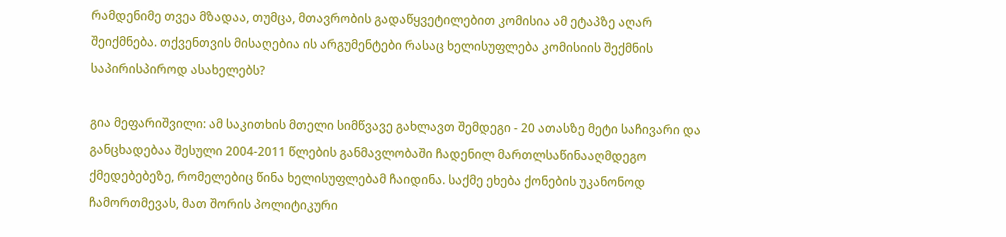რამდენიმე თვეა მზადაა, თუმცა, მთავრობის გადაწყვეტილებით კომისია ამ ეტაპზე აღარ შეიქმნება. თქვენთვის მისაღებია ის არგუმენტები რასაც ხელისუფლება კომისიის შექმნის საპირისპიროდ ასახელებს?

გია მეფარიშვილი: ამ საკითხის მთელი სიმწვავე გახლავთ შემდეგი - 20 ათასზე მეტი საჩივარი და განცხადებაა შესული 2004-2011 წლების განმავლობაში ჩადენილ მართლსაწინააღმდეგო ქმედებებეზე, რომელებიც წინა ხელისუფლებამ ჩაიდინა. საქმე ეხება ქონების უკანონოდ ჩამორთმევას, მათ შორის პოლიტიკური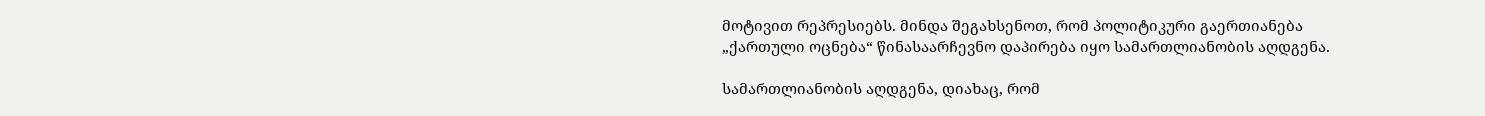მოტივით რეპრესიებს. მინდა შეგახსენოთ, რომ პოლიტიკური გაერთიანება „ქართული ოცნება“ წინასაარჩევნო დაპირება იყო სამართლიანობის აღდგენა.

სამართლიანობის აღდგენა, დიახაც, რომ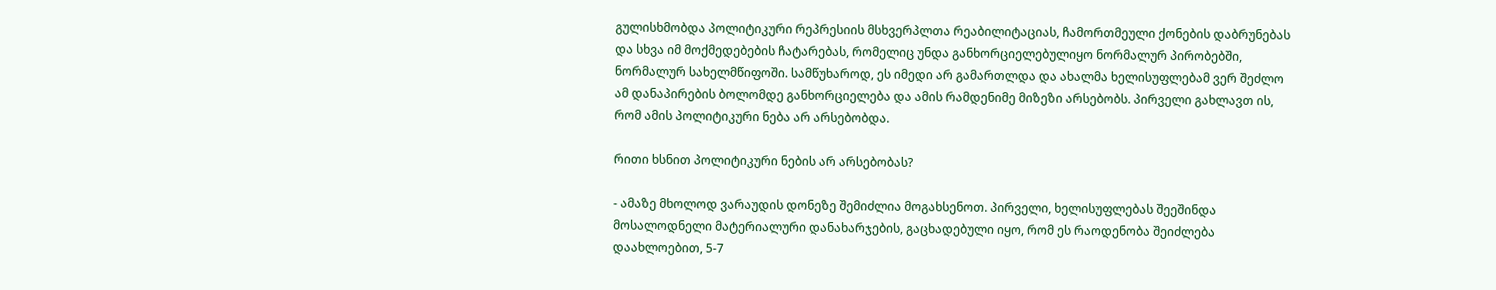გულისხმობდა პოლიტიკური რეპრესიის მსხვერპლთა რეაბილიტაციას, ჩამორთმეული ქონების დაბრუნებას და სხვა იმ მოქმედებების ჩატარებას, რომელიც უნდა განხორციელებულიყო ნორმალურ პირობებში, ნორმალურ სახელმწიფოში. სამწუხაროდ, ეს იმედი არ გამართლდა და ახალმა ხელისუფლებამ ვერ შეძლო ამ დანაპირების ბოლომდე განხორციელება და ამის რამდენიმე მიზეზი არსებობს. პირველი გახლავთ ის, რომ ამის პოლიტიკური ნება არ არსებობდა.

რითი ხსნით პოლიტიკური ნების არ არსებობას?

- ამაზე მხოლოდ ვარაუდის დონეზე შემიძლია მოგახსენოთ. პირველი, ხელისუფლებას შეეშინდა მოსალოდნელი მატერიალური დანახარჯების, გაცხადებული იყო, რომ ეს რაოდენობა შეიძლება დაახლოებით, 5-7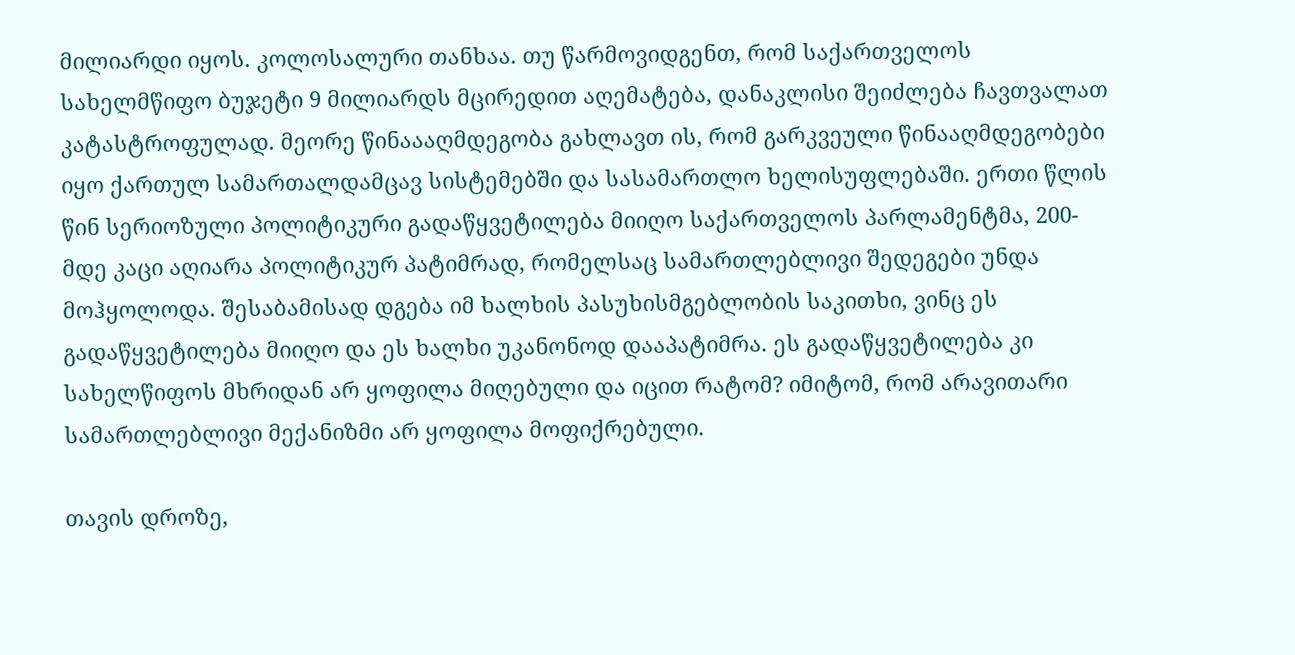მილიარდი იყოს. კოლოსალური თანხაა. თუ წარმოვიდგენთ, რომ საქართველოს სახელმწიფო ბუჯეტი 9 მილიარდს მცირედით აღემატება, დანაკლისი შეიძლება ჩავთვალათ კატასტროფულად. მეორე წინაააღმდეგობა გახლავთ ის, რომ გარკვეული წინააღმდეგობები იყო ქართულ სამართალდამცავ სისტემებში და სასამართლო ხელისუფლებაში. ერთი წლის წინ სერიოზული პოლიტიკური გადაწყვეტილება მიიღო საქართველოს პარლამენტმა, 200-მდე კაცი აღიარა პოლიტიკურ პატიმრად, რომელსაც სამართლებლივი შედეგები უნდა მოჰყოლოდა. შესაბამისად დგება იმ ხალხის პასუხისმგებლობის საკითხი, ვინც ეს გადაწყვეტილება მიიღო და ეს ხალხი უკანონოდ დააპატიმრა. ეს გადაწყვეტილება კი სახელწიფოს მხრიდან არ ყოფილა მიღებული და იცით რატომ? იმიტომ, რომ არავითარი სამართლებლივი მექანიზმი არ ყოფილა მოფიქრებული.

თავის დროზე,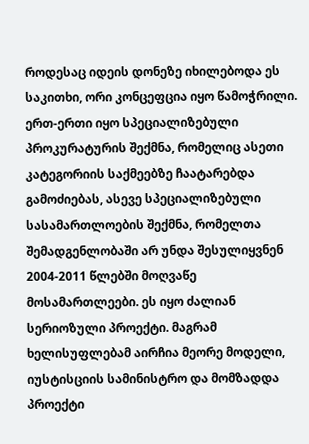როდესაც იდეის დონეზე იხილებოდა ეს საკითხი, ორი კონცეფცია იყო წამოჭრილი. ერთ-ერთი იყო სპეციალიზებული პროკურატურის შექმნა, რომელიც ასეთი კატეგორიის საქმეებზე ჩაატარებდა გამოძიებას, ასევე სპეციალიზებული სასამართლოების შექმნა, რომელთა შემადგენლობაში არ უნდა შესულიყვნენ 2004-2011 წლებში მოღვაწე მოსამართლეები. ეს იყო ძალიან სერიოზული პროექტი. მაგრამ ხელისუფლებამ აირჩია მეორე მოდელი, იუსტისციის სამინისტრო და მომზადდა პროექტი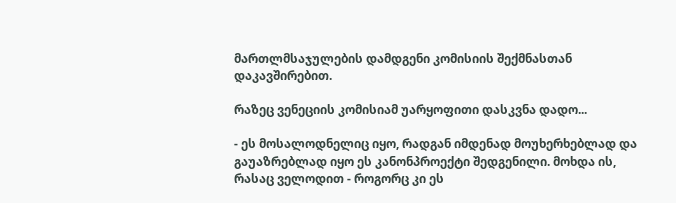მართლმსაჯულების დამდგენი კომისიის შექმნასთან დაკავშირებით.

რაზეც ვენეციის კომისიამ უარყოფითი დასკვნა დადო...

- ეს მოსალოდნელიც იყო, რადგან იმდენად მოუხერხებლად და გაუაზრებლად იყო ეს კანონპროექტი შედგენილი. მოხდა ის, რასაც ველოდით - როგორც კი ეს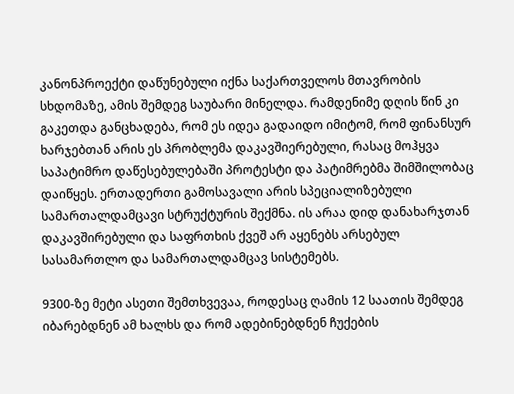კანონპროექტი დაწუნებული იქნა საქართველოს მთავრობის სხდომაზე, ამის შემდეგ საუბარი მინელდა. რამდენიმე დღის წინ კი გაკეთდა განცხადება, რომ ეს იდეა გადაიდო იმიტომ, რომ ფინანსურ ხარჯებთან არის ეს პრობლემა დაკავშიერებული, რასაც მოჰყვა საპატიმრო დაწესებულებაში პროტესტი და პატიმრებმა შიმშილობაც დაიწყეს. ერთადერთი გამოსავალი არის სპეციალიზებული სამართალდამცავი სტრუქტურის შექმნა. ის არაა დიდ დანახარჯთან დაკავშირებული და საფრთხის ქვეშ არ აყენებს არსებულ სასამართლო და სამართალდამცავ სისტემებს.

9300-ზე მეტი ასეთი შემთხვევაა, როდესაც ღამის 12 საათის შემდეგ იბარებდნენ ამ ხალხს და რომ ადებინებდნენ ჩუქების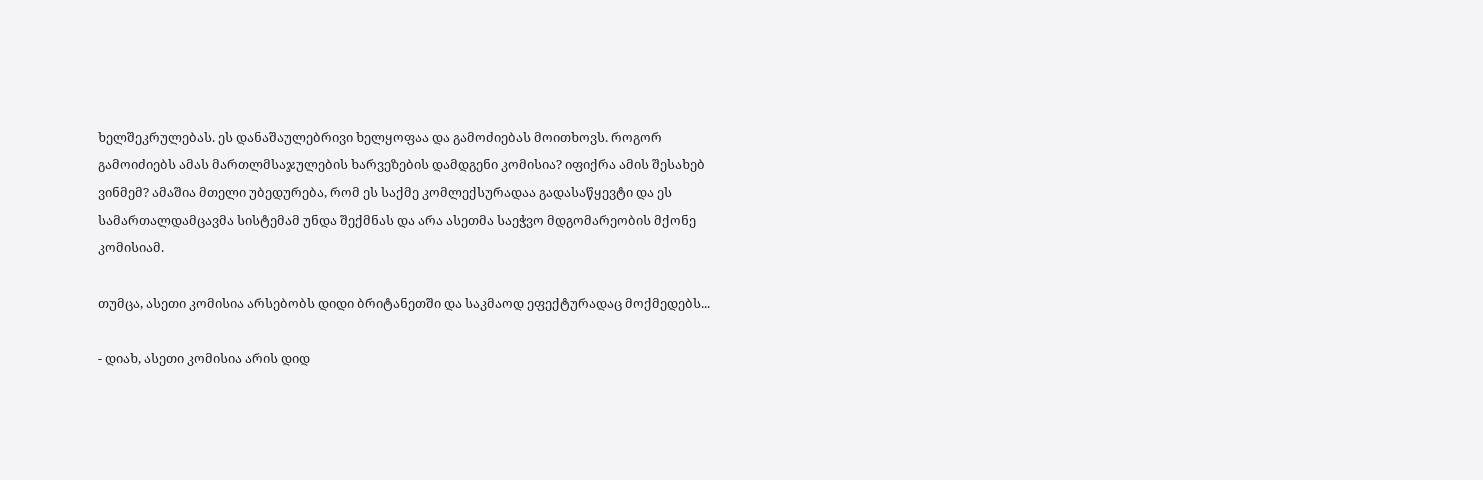ხელშეკრულებას. ეს დანაშაულებრივი ხელყოფაა და გამოძიებას მოითხოვს. როგორ გამოიძიებს ამას მართლმსაჯულების ხარვეზების დამდგენი კომისია? იფიქრა ამის შესახებ ვინმემ? ამაშია მთელი უბედურება, რომ ეს საქმე კომლექსურადაა გადასაწყევტი და ეს სამართალდამცავმა სისტემამ უნდა შექმნას და არა ასეთმა საეჭვო მდგომარეობის მქონე კომისიამ.

თუმცა, ასეთი კომისია არსებობს დიდი ბრიტანეთში და საკმაოდ ეფექტურადაც მოქმედებს...

- დიახ, ასეთი კომისია არის დიდ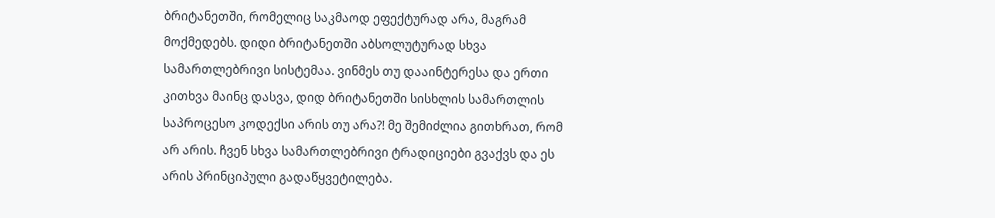ბრიტანეთში, რომელიც საკმაოდ ეფექტურად არა, მაგრამ მოქმედებს. დიდი ბრიტანეთში აბსოლუტურად სხვა სამართლებრივი სისტემაა. ვინმეს თუ დააინტერესა და ერთი კითხვა მაინც დასვა, დიდ ბრიტანეთში სისხლის სამართლის საპროცესო კოდექსი არის თუ არა?! მე შემიძლია გითხრათ, რომ არ არის. ჩვენ სხვა სამართლებრივი ტრადიციები გვაქვს და ეს არის პრინციპული გადაწყვეტილება.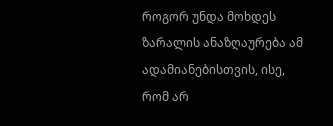როგორ უნდა მოხდეს ზარალის ანაზღაურება ამ ადამიანებისთვის, ისე, რომ არ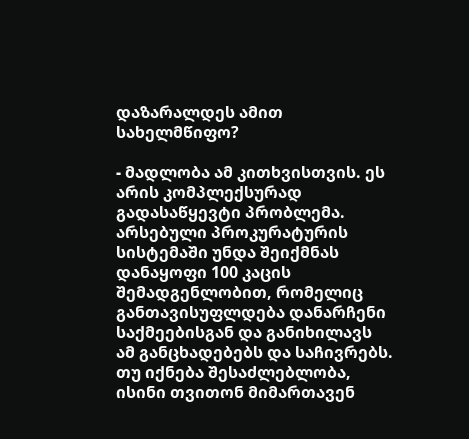დაზარალდეს ამით სახელმწიფო?

- მადლობა ამ კითხვისთვის. ეს არის კომპლექსურად გადასაწყევტი პრობლემა. არსებული პროკურატურის სისტემაში უნდა შეიქმნას დანაყოფი 100 კაცის შემადგენლობით, რომელიც განთავისუფლდება დანარჩენი საქმეებისგან და განიხილავს ამ განცხადებებს და საჩივრებს. თუ იქნება შესაძლებლობა, ისინი თვითონ მიმართავენ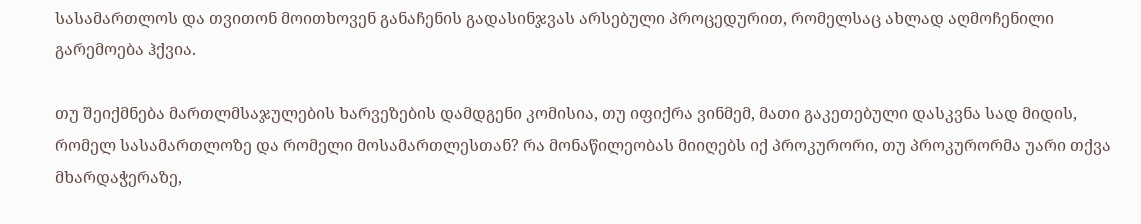სასამართლოს და თვითონ მოითხოვენ განაჩენის გადასინჯვას არსებული პროცედურით, რომელსაც ახლად აღმოჩენილი გარემოება ჰქვია.

თუ შეიქმნება მართლმსაჯულების ხარვეზების დამდგენი კომისია, თუ იფიქრა ვინმემ, მათი გაკეთებული დასკვნა სად მიდის, რომელ სასამართლოზე და რომელი მოსამართლესთან? რა მონაწილეობას მიიღებს იქ პროკურორი, თუ პროკურორმა უარი თქვა მხარდაჭერაზე,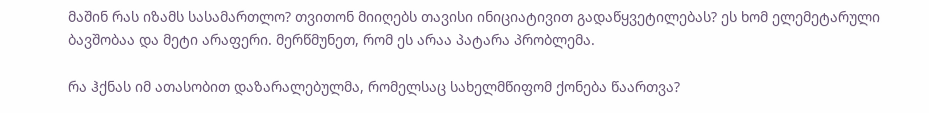მაშინ რას იზამს სასამართლო? თვითონ მიიღებს თავისი ინიციატივით გადაწყვეტილებას? ეს ხომ ელემეტარული ბავშობაა და მეტი არაფერი. მერწმუნეთ, რომ ეს არაა პატარა პრობლემა.

რა ჰქნას იმ ათასობით დაზარალებულმა, რომელსაც სახელმწიფომ ქონება წაართვა?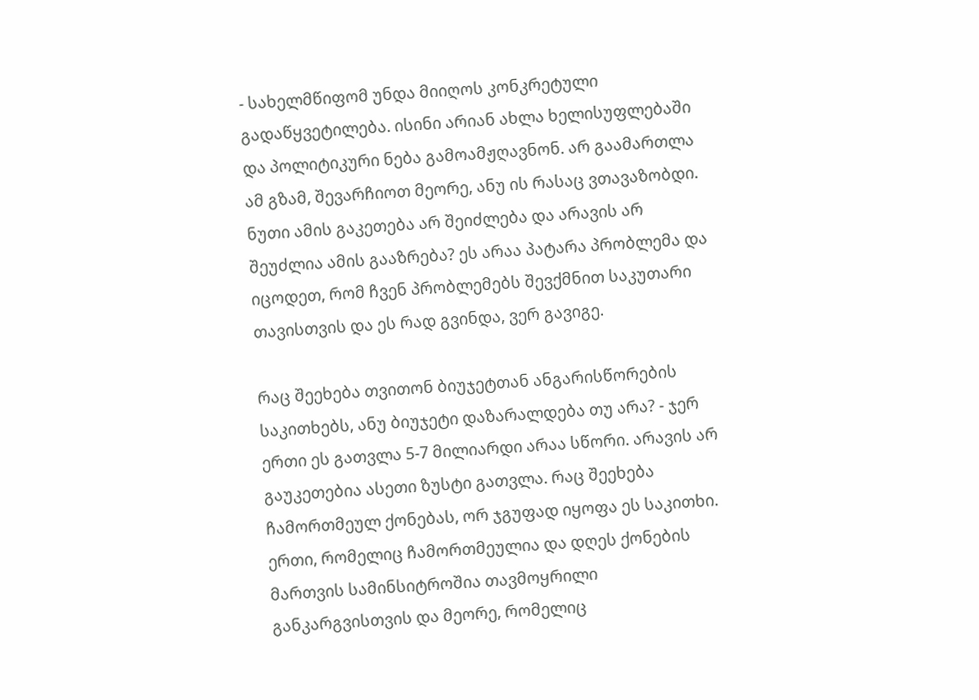- სახელმწიფომ უნდა მიიღოს კონკრეტული გადაწყვეტილება. ისინი არიან ახლა ხელისუფლებაში და პოლიტიკური ნება გამოამჟღავნონ. არ გაამართლა ამ გზამ, შევარჩიოთ მეორე, ანუ ის რასაც ვთავაზობდი. ნუთი ამის გაკეთება არ შეიძლება და არავის არ შეუძლია ამის გააზრება? ეს არაა პატარა პრობლემა და იცოდეთ, რომ ჩვენ პრობლემებს შევქმნით საკუთარი თავისთვის და ეს რად გვინდა, ვერ გავიგე.

რაც შეეხება თვითონ ბიუჯეტთან ანგარისწორების საკითხებს, ანუ ბიუჯეტი დაზარალდება თუ არა? - ჯერ ერთი ეს გათვლა 5-7 მილიარდი არაა სწორი. არავის არ გაუკეთებია ასეთი ზუსტი გათვლა. რაც შეეხება ჩამორთმეულ ქონებას, ორ ჯგუფად იყოფა ეს საკითხი. ერთი, რომელიც ჩამორთმეულია და დღეს ქონების მართვის სამინსიტროშია თავმოყრილი განკარგვისთვის და მეორე, რომელიც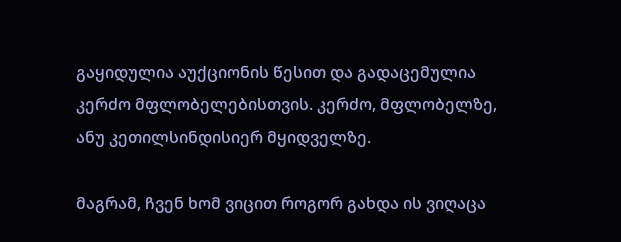გაყიდულია აუქციონის წესით და გადაცემულია კერძო მფლობელებისთვის. კერძო, მფლობელზე, ანუ კეთილსინდისიერ მყიდველზე.

მაგრამ, ჩვენ ხომ ვიცით როგორ გახდა ის ვიღაცა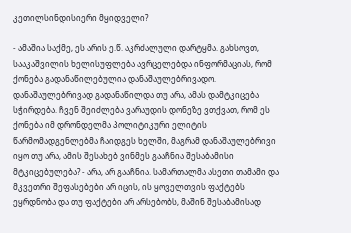კეთილსინდისიერი მყიდველი?

- ამაშია საქმე, ეს არის ე.წ. აკრძალული დარტყმა. გახსოვთ, სააკაშვილის ხელისუფლება ავრცელებდა ინფორმაციას, რომ ქონება გადანაწილებულია დანაშაულებრივადო. დანაშაულებრივად გადანაწილდა თუ არა, ამას დამტკიცება სჭირდება. ჩვენ შეიძლება ვარაუდის დონეზე ვთქვათ, რომ ეს ქონება იმ დრონდელმა პოლიტიკური ელიტის წარმომადგენლებმა ჩაიდგეს ხელში, მაგრამ დანაშაულებრივი იყო თუ არა, ამის შესახებ ვინმეს გააჩნია შესაბამისი მტკიცებულება? - არა, არ გააჩნია. სამართალმა ასეთი თამამი და მკვეთრი შეფასებები არ იცის, ის ყოველთვის ფაქტებს ეყრდნობა და თუ ფაქტები არ არსებობს, მაშინ შესაბამისად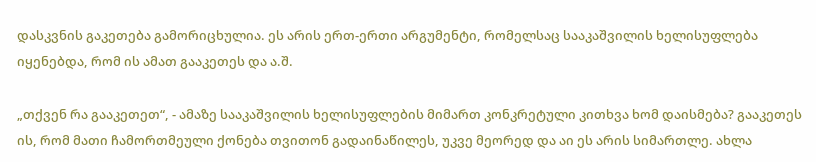დასკვნის გაკეთება გამორიცხულია. ეს არის ერთ-ერთი არგუმენტი, რომელსაც სააკაშვილის ხელისუფლება იყენებდა, რომ ის ამათ გააკეთეს და ა.შ.

„თქვენ რა გააკეთეთ“, - ამაზე სააკაშვილის ხელისუფლების მიმართ კონკრეტული კითხვა ხომ დაისმება? გააკეთეს ის, რომ მათი ჩამორთმეული ქონება თვითონ გადაინაწილეს, უკვე მეორედ და აი ეს არის სიმართლე. ახლა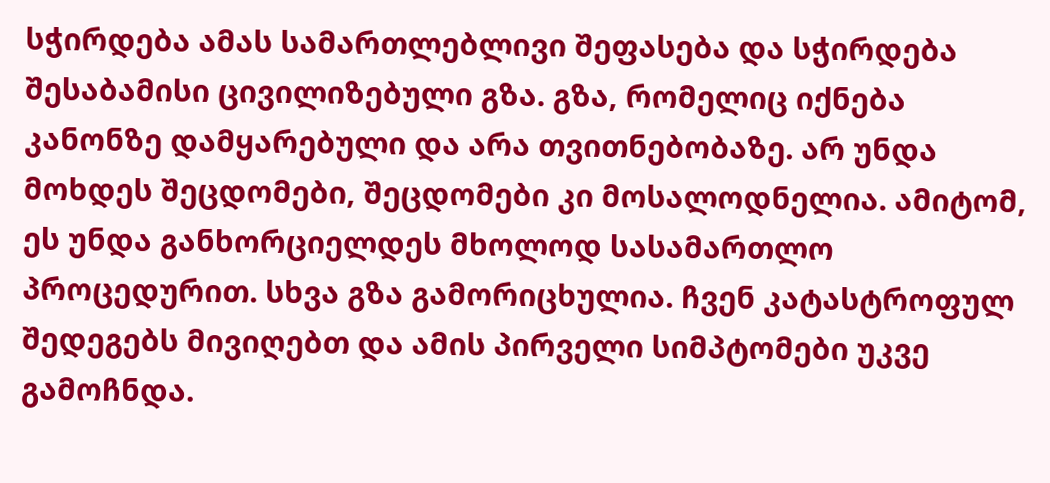სჭირდება ამას სამართლებლივი შეფასება და სჭირდება შესაბამისი ცივილიზებული გზა. გზა, რომელიც იქნება კანონზე დამყარებული და არა თვითნებობაზე. არ უნდა მოხდეს შეცდომები, შეცდომები კი მოსალოდნელია. ამიტომ, ეს უნდა განხორციელდეს მხოლოდ სასამართლო პროცედურით. სხვა გზა გამორიცხულია. ჩვენ კატასტროფულ შედეგებს მივიღებთ და ამის პირველი სიმპტომები უკვე გამოჩნდა.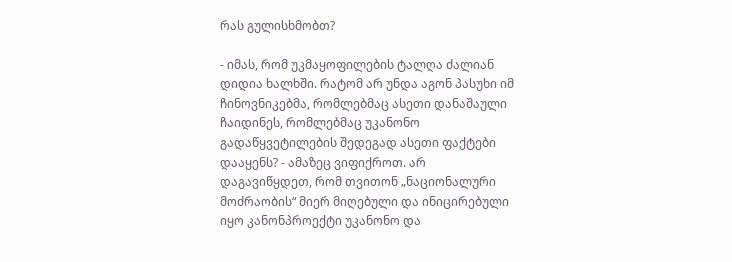რას გულისხმობთ?

- იმას, რომ უკმაყოფილების ტალღა ძალიან დიდია ხალხში. რატომ არ უნდა აგონ პასუხი იმ ჩინოვნიკებმა, რომლებმაც ასეთი დანაშაული ჩაიდინეს, რომლებმაც უკანონო გადაწყვეტილების შედეგად ასეთი ფაქტები დააყენს? - ამაზეც ვიფიქროთ. არ დაგავიწყდეთ, რომ თვითონ „ნაციონალური მოძრაობის“ მიერ მიღებული და ინიცირებული იყო კანონპროექტი უკანონო და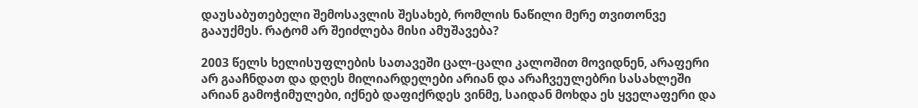დაუსაბუთებელი შემოსავლის შესახებ, რომლის ნაწილი მერე თვითონვე გააუქმეს. რატომ არ შეიძლება მისი ამუშავება?

2003 წელს ხელისუფლების სათავეში ცალ-ცალი კალოშით მოვიდნენ, არაფერი არ გააჩნდათ და დღეს მილიარდელები არიან და არაჩვეულებრი სასახლეში არიან გამოჭიმულები, იქნებ დაფიქრდეს ვინმე, საიდან მოხდა ეს ყველაფერი და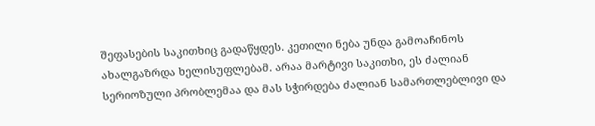შეფასების საკითხიც გადაწყდეს. კეთილი ნება უნდა გამოაჩინოს ახალგაზრდა ხელისუფლებამ. არაა მარტივი საკითხი, ეს ძალიან სერიოზული პრობლემაა და მას სჭირდება ძალიან სამართლებლივი და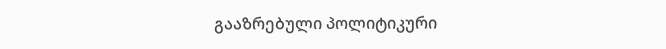გააზრებული პოლიტიკური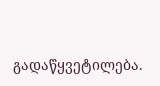გადაწყვეტილება.